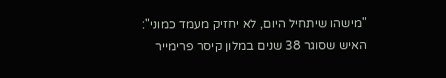"מישהו שיתחיל היום, לא יחזיק מעמד כמוני": האיש שסוגר 38 שנים במלון קיסר פרימייר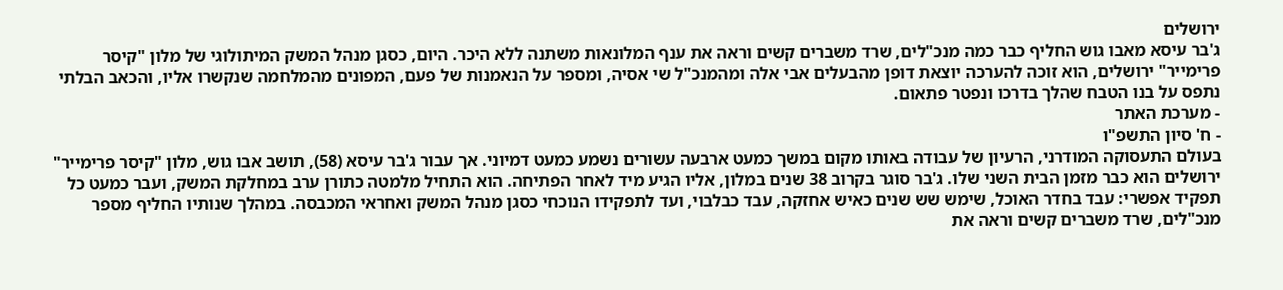ירושלים
ג'בר עיסא מאבו גוש החליף כבר כמה מנכ"לים, שרד משברים קשים וראה את ענף המלונאות משתנה ללא היכר. היום, כסגן מנהל המשק המיתולוגי של מלון "קיסר פרימייר" ירושלים, הוא זוכה להערכה יוצאת דופן מהבעלים אבי אלה ומהמנכ"ל שי אסיה, ומספר על הנאמנות של פעם, המפונים מהמלחמה שנקשרו אליו, והכאב הבלתי נתפס על בנו הטבח שהלך בדרכו ונפטר פתאום.
- מערכת האתר
- ח' סיון התשפ"ו
בעולם התעסוקה המודרני, הרעיון של עבודה באותו מקום במשך כמעט ארבעה עשורים נשמע כמעט דמיוני. אך עבור ג'בר עיסא (58), תושב אבו גוש, מלון "קיסר פרימייר" ירושלים הוא כבר מזמן הבית השני שלו. ג'בר סוגר בקרוב 38 שנים במלון, אליו הגיע מיד לאחר הפתיחה. הוא התחיל מלמטה כתורן ערב במחלקת המשק, ועבר כמעט כל תפקיד אפשרי: עבד בחדר האוכל, שימש שש שנים כאיש אחזקה, עבד כבלבוי, ועד לתפקידו הנוכחי כסגן מנהל המשק ואחראי המכבסה. במהלך שנותיו החליף מספר מנכ"לים, שרד משברים קשים וראה את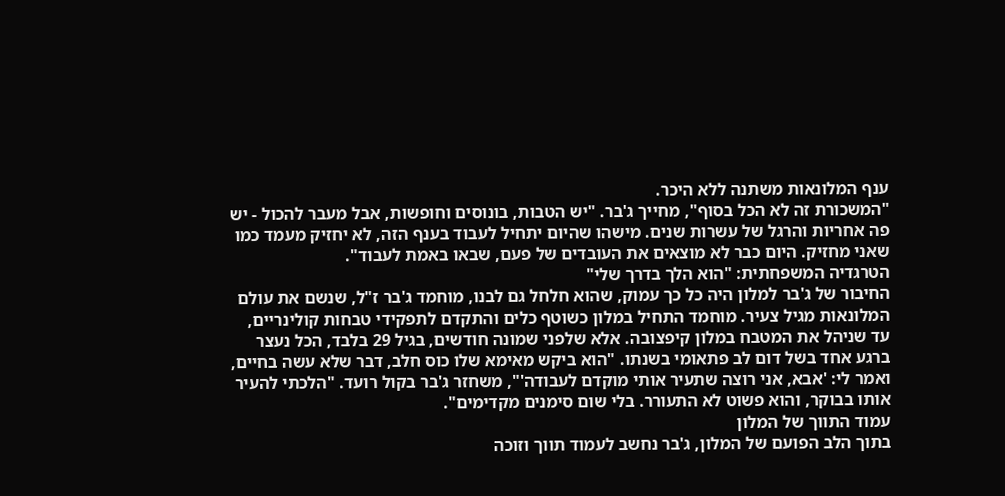ענף המלונאות משתנה ללא היכר.
"המשכורת זה לא הכל בסוף", מחייך ג'בר. "יש הטבות, בונוסים וחופשות, אבל מעבר להכול - יש פה אחריות והרגל של עשרות שנים. מישהו שהיום יתחיל לעבוד בענף הזה, לא יחזיק מעמד כמו שאני מחזיק. היום כבר לא מוצאים את העובדים של פעם, שבאו באמת לעבוד".
הטרגדיה המשפחתית: "הוא הלך בדרך שלי"
החיבור של ג'בר למלון היה כל כך עמוק, שהוא חלחל גם לבנו, מוחמד ג'בר ז"ל, שנשם את עולם המלונאות מגיל צעיר. מוחמד התחיל במלון כשוטף כלים והתקדם לתפקידי טבחות קולינריים, עד שניהל את המטבח במלון קיפצובה. אלא שלפני שמונה חודשים, בגיל 29 בלבד, הכל נעצר ברגע אחד בשל דום לב פתאומי בשנתו. "הוא ביקש מאימא שלו כוס חלב, דבר שלא עשה בחיים, ואמר לי: 'אבא, אני רוצה שתעיר אותי מוקדם לעבודה'", משחזר ג'בר בקול רועד. "הלכתי להעיר אותו בבוקר, והוא פשוט לא התעורר. בלי שום סימנים מקדימים".
עמוד התווך של המלון
בתוך הלב הפועם של המלון, ג'בר נחשב לעמוד תווך וזוכה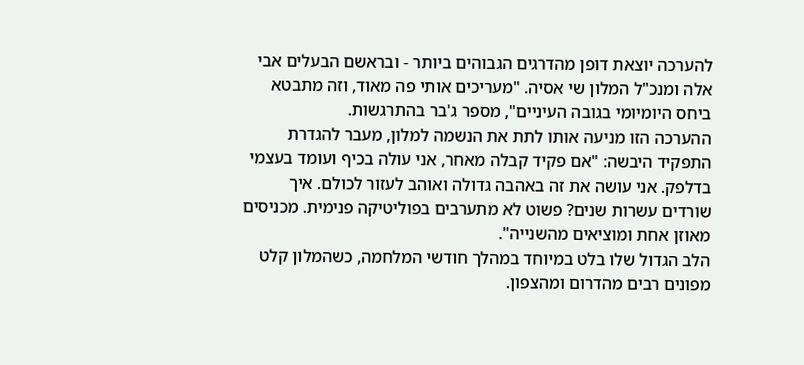להערכה יוצאת דופן מהדרגים הגבוהים ביותר - ובראשם הבעלים אבי אלה ומנכ"ל המלון שי אסיה. "מעריכים אותי פה מאוד, וזה מתבטא ביחס היומיומי בגובה העיניים", מספר ג'בר בהתרגשות.
ההערכה הזו מניעה אותו לתת את הנשמה למלון, מעבר להגדרת התפקיד היבשה: "אם פקיד קבלה מאחר, אני עולה בכיף ועומד בעצמי בדלפק. אני עושה את זה באהבה גדולה ואוהב לעזור לכולם. איך שורדים עשרות שנים? פשוט לא מתערבים בפוליטיקה פנימית. מכניסים מאוזן אחת ומוציאים מהשנייה".
הלב הגדול שלו בלט במיוחד במהלך חודשי המלחמה, כשהמלון קלט מפונים רבים מהדרום ומהצפון.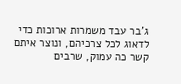ג'בר עבד משמרות ארוכות כדי לדאוג לכל צרכיהם, ונוצר איתם קשר כה עמוק, שרבים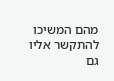מהם המשיכו להתקשר אליו גם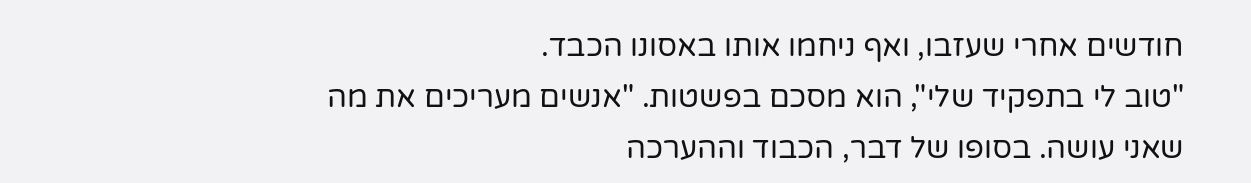חודשים אחרי שעזבו, ואף ניחמו אותו באסונו הכבד.
"טוב לי בתפקיד שלי", הוא מסכם בפשטות. "אנשים מעריכים את מה שאני עושה. בסופו של דבר, הכבוד וההערכה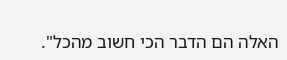האלה הם הדבר הכי חשוב מהכל".